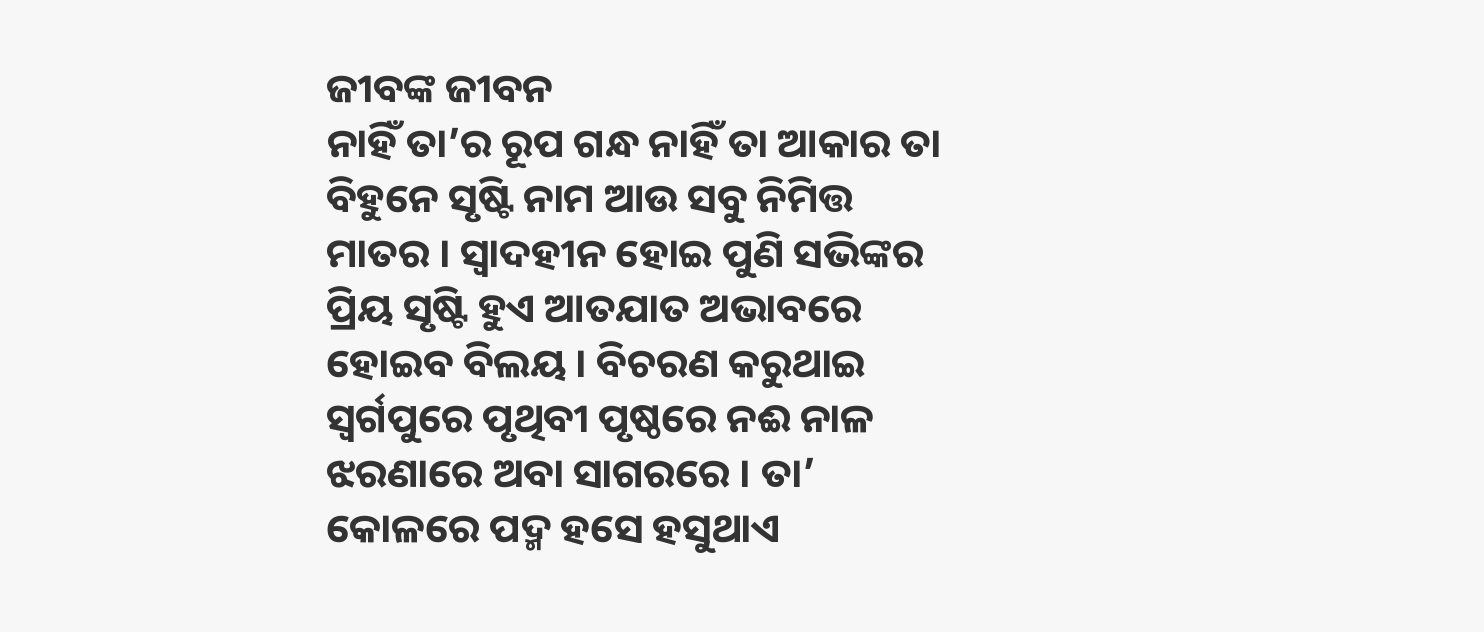ଜୀବଙ୍କ ଜୀବନ
ନାହିଁ ତା’ର ରୂପ ଗନ୍ଧ ନାହିଁ ତା ଆକାର ତା ବିହୁନେ ସୃଷ୍ଟି ନାମ ଆଉ ସବୁ ନିମିତ୍ତ ମାତର । ସ୍ୱାଦହୀନ ହୋଇ ପୁଣି ସଭିଙ୍କର ପ୍ରିୟ ସୃଷ୍ଟି ହୁଏ ଆତଯାତ ଅଭାବରେ ହୋଇବ ବିଲୟ । ବିଚରଣ କରୁଥାଇ ସ୍ୱର୍ଗପୁରେ ପୃଥିବୀ ପୃଷ୍ଠରେ ନଈ ନାଳ ଝରଣାରେ ଅବା ସାଗରରେ । ତା’ କୋଳରେ ପଦ୍ମ ହସେ ହସୁଥାଏ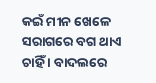କଇଁ ମୀନ ଖେଳେ ସରାଗରେ ବଗ ଥାଏ ଚାହିଁ । ବାଦଲରେ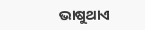ଭାଷୁଥାଏ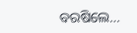ବରଷିଲେ…